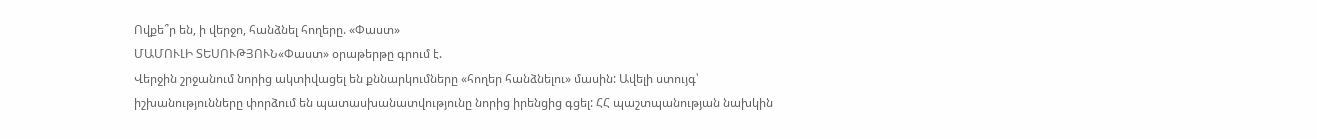Ովքե՞ր են, ի վերջո, հանձնել հողերը. «Փաստ»
ՄԱՄՈՒԼԻ ՏԵՍՈՒԹՅՈՒՆ«Փաստ» օրաթերթը գրում է.
Վերջին շրջանում նորից ակտիվացել են քննարկումները «հողեր հանձնելու» մասին: Ավելի ստույգ՝ իշխանությունները փորձում են պատասխանատվությունը նորից իրենցից գցել: ՀՀ պաշտպանության նախկին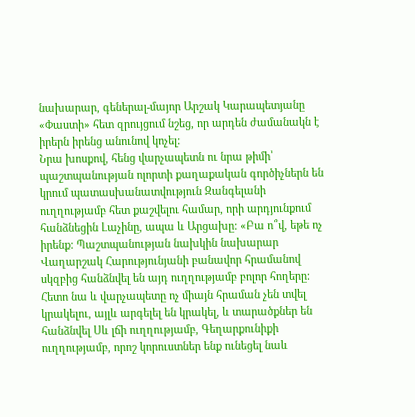նախարար, գեներալ-մայոր Արշակ Կարապետյանը «Փաստի» հետ զրույցում նշեց, որ արդեն ժամանակն է իրերն իրենց անունով կոչել:
Նրա խոսքով, հենց վարչապետն ու նրա թիմի՝ պաշտպանության ոլորտի քաղաքական գործիչներն են կրում պատասխանատվություն Զանգելանի ուղղությամբ հետ քաշվելու համար, որի արդյունքում հանձնեցին Լաչինը, ապա և Արցախը: «Բա ո՞վ, եթե ոչ իրենք: Պաշտպանության նախկին նախարար Վաղարշակ Հարությունյանի բանավոր հրամանով սկզբից հանձնվել են այդ ուղղությամբ բոլոր հողերը: Հետո նա և վարչապետը ոչ միայն հրաման չեն տվել կրակելու, այլև արգելել են կրակել, և տարածքներ են հանձնվել Սև լճի ուղղությամբ, Գեղարքունիքի ուղղությամբ, որոշ կորուստներ ենք ունեցել նաև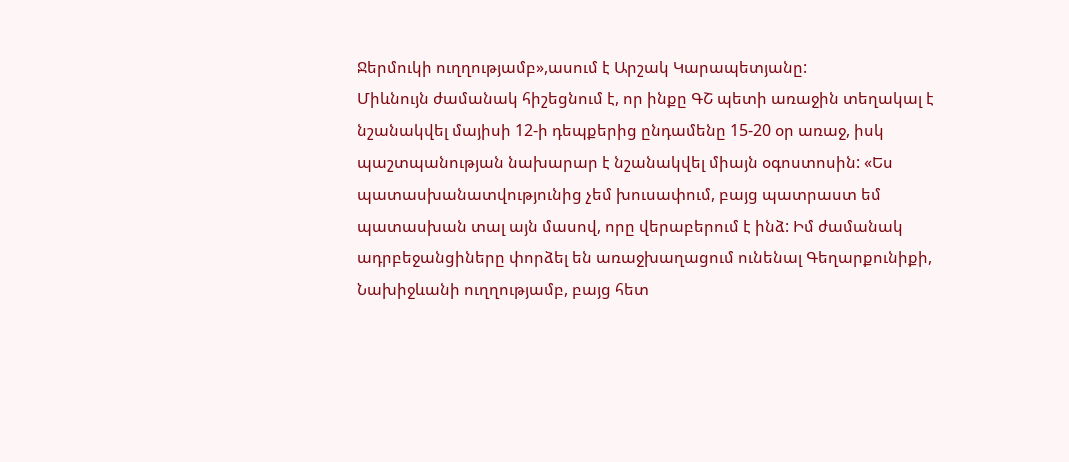Ջերմուկի ուղղությամբ»,ասում է Արշակ Կարապետյանը:
Միևնույն ժամանակ հիշեցնում է, որ ինքը ԳՇ պետի առաջին տեղակալ է նշանակվել մայիսի 12-ի դեպքերից ընդամենը 15-20 օր առաջ, իսկ պաշտպանության նախարար է նշանակվել միայն օգոստոսին: «Ես պատասխանատվությունից չեմ խուսափում, բայց պատրաստ եմ պատասխան տալ այն մասով, որը վերաբերում է ինձ: Իմ ժամանակ ադրբեջանցիները փորձել են առաջխաղացում ունենալ Գեղարքունիքի, Նախիջևանի ուղղությամբ, բայց հետ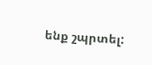ենք շպրտել: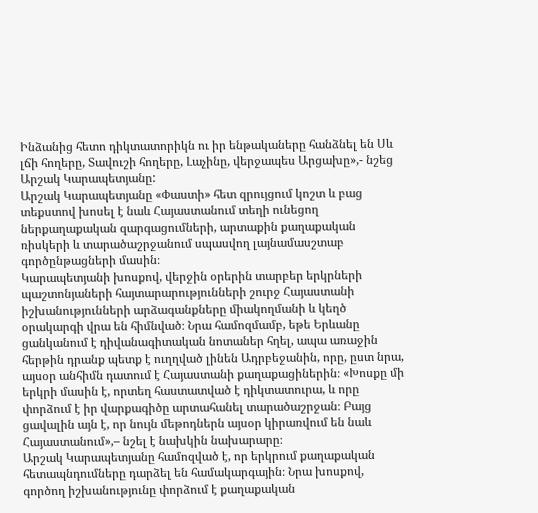Ինձանից հետո դիկտատորիկն ու իր ենթակաները հանձնել են Սև լճի հողերը, Տավուշի հողերը, Լաչինը, վերջապես Արցախը»,- նշեց Արշակ Կարապետյանը:
Արշակ Կարապետյանը «Փաստի» հետ զրույցում կոշտ և բաց տեքստով խոսել է նաև Հայաստանում տեղի ունեցող ներքաղաքական զարգացումների, արտաքին քաղաքական ռիսկերի և տարածաշրջանում սպասվող լայնամասշտաբ գործընթացների մասին։
Կարապետյանի խոսքով, վերջին օրերին տարբեր երկրների պաշտոնյաների հայտարարությունների շուրջ Հայաստանի իշխանությունների արձագանքները միակողմանի և կեղծ օրակարգի վրա են հիմնված։ Նրա համոզմամբ, եթե Երևանը ցանկանում է դիվանագիտական նոտաներ հղել, ապա առաջին հերթին դրանք պետք է ուղղված լինեն Ադրբեջանին, որը, ըստ նրա, այսօր անհիմն դատում է Հայաստանի քաղաքացիներին։ «Խոսքը մի երկրի մասին է, որտեղ հաստատված է դիկտատուրա, և որը փորձում է իր վարքագիծը արտահանել տարածաշրջան։ Բայց ցավալին այն է, որ նույն մեթոդներն այսօր կիրառվում են նաև Հայաստանում»,– նշել է նախկին նախարարը։
Արշակ Կարապետյանը համոզված է, որ երկրում քաղաքական հետապնդումները դարձել են համակարգային։ Նրա խոսքով, գործող իշխանությունը փորձում է քաղաքական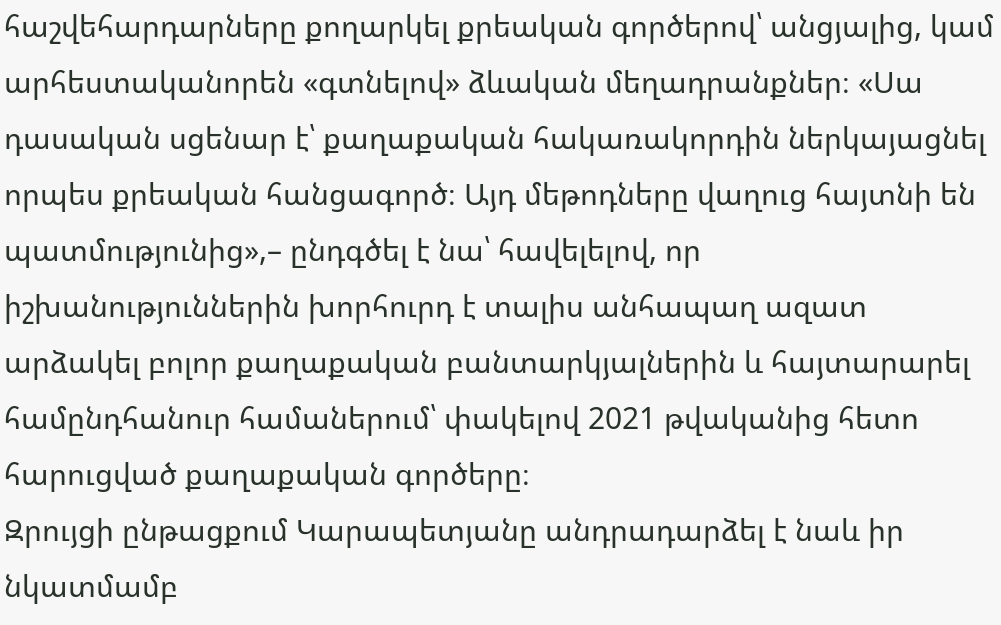հաշվեհարդարները քողարկել քրեական գործերով՝ անցյալից, կամ արհեստականորեն «գտնելով» ձևական մեղադրանքներ։ «Սա դասական սցենար է՝ քաղաքական հակառակորդին ներկայացնել որպես քրեական հանցագործ։ Այդ մեթոդները վաղուց հայտնի են պատմությունից»,– ընդգծել է նա՝ հավելելով, որ իշխանություններին խորհուրդ է տալիս անհապաղ ազատ արձակել բոլոր քաղաքական բանտարկյալներին և հայտարարել համընդհանուր համաներում՝ փակելով 2021 թվականից հետո հարուցված քաղաքական գործերը։
Զրույցի ընթացքում Կարապետյանը անդրադարձել է նաև իր նկատմամբ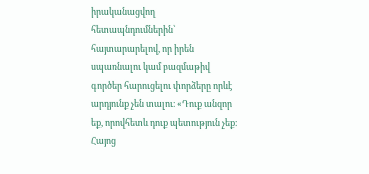իրականացվող հետապնդումներին՝ հայտարարելով, որ իրեն սպառնալու կամ բազմաթիվ գործեր հարուցելու փորձերը որևէ արդյունք չեն տալու։ «Դուք անզոր եք, որովհետև դուք պետություն չեք։ Հայոց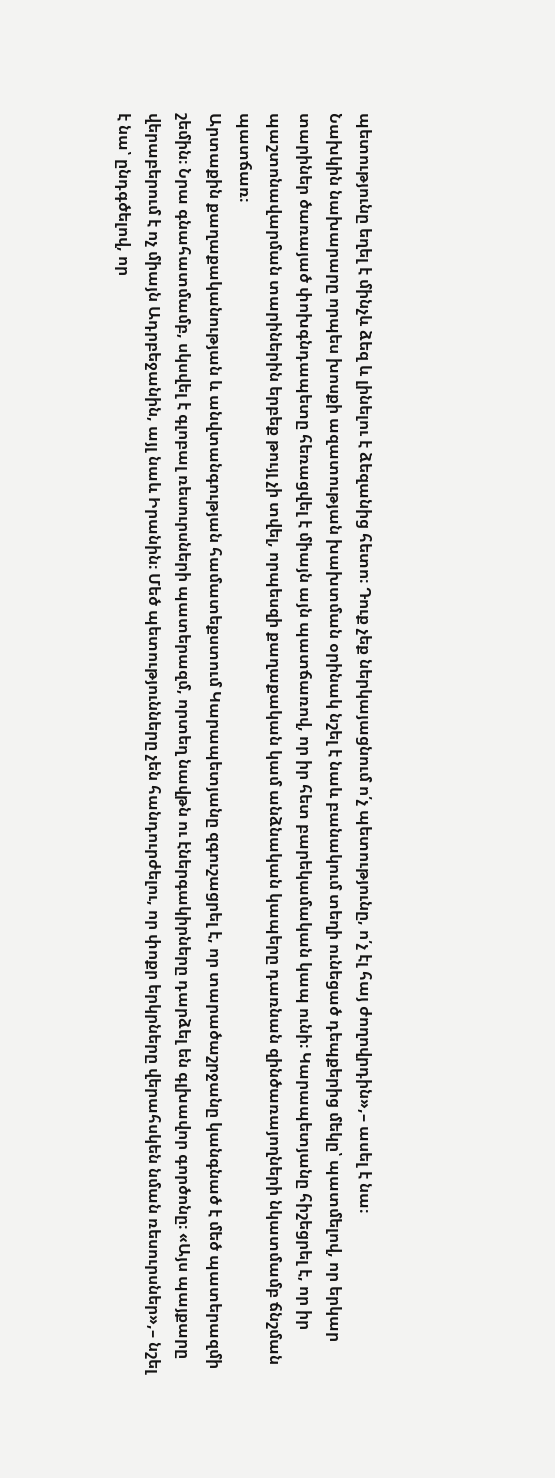պետությունը եղել է մինչև ձեզ և լինելու է ձեզանից հետո։ Դուք չեք ներկայացնում ո՛չ պետությունը, ո՛չ էլ հայ ժողովրդին»,– ասել է նա։
Նախկին նախարարը որպես խոսքի ազատության խախտման օրինակ նշել է նաև բանակում տեղի ունեցած դեպքերից մեկը՝ պատմելով, որ երկար տարիներ ծառայած փոխգնդապետը հեռացվել է միայն այն պատճառով, որ իր հետ բարեկամական կապ ունի։ Կարապետյանը հիշեցրել է, որ իր պաշտոնավարման տարիներին երբեք թույլ չի տվել, որպեսզի քաղաքական կամ անձնական կապերը դառնան զինծառայողների նկատմամբ ճնշման պատճառ։
Արտաքին քաղաքականության և անվտանգության համատեքստում Կարապետյանը զգուշացրել է, որ տարածաշրջանը կանգնած է մեծ պատերազմի շեմին։ Նրա գնահատմամբ, սկսվել է գլոբալ ռեսուրսների պատերազմ, որտեղ նավթն ու էներգակիրները դարձել են գլխավոր գործոնը։ «Այս պայքարը վերաբերում է ոչ միայն Ադրբեջանին, այլ նաև Իրանին։ Մեծ պետությունները չեն հանդուրժելու, որ փոքր երկրները վերահսկեն նման ռեսուրսներ»,– նշել է նա՝ ընդգծելով, որ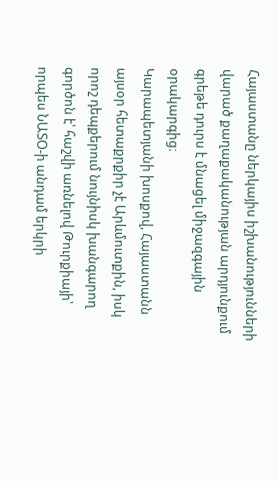Հայաստանը ներկայիս իշխանությունների վարած քաղաքականության արդյունքում գրեթե դուրս է մնացել միջազգային օրակարգից։
Կարապետյանի խոսքով, Հայաստանն այսօր հետաքրքիր չէ Արևմուտքին, իսկ որոշ դեպքերում նույնիսկ խանգարող գործոն է՝ հաշվի առնելով Թուրքիայի՝ որպես ՆԱՏՕ-ի անդամ երկրի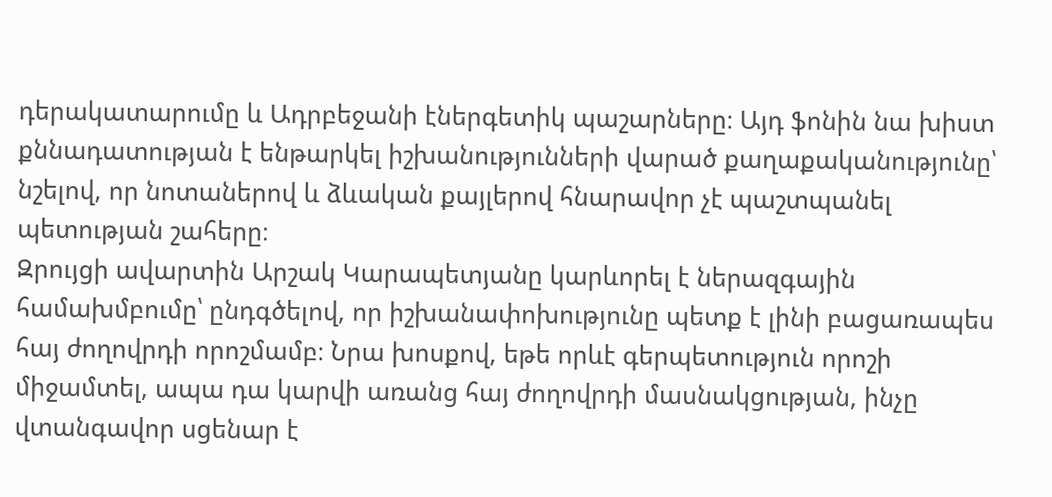դերակատարումը և Ադրբեջանի էներգետիկ պաշարները։ Այդ ֆոնին նա խիստ քննադատության է ենթարկել իշխանությունների վարած քաղաքականությունը՝ նշելով, որ նոտաներով և ձևական քայլերով հնարավոր չէ պաշտպանել պետության շահերը։
Զրույցի ավարտին Արշակ Կարապետյանը կարևորել է ներազգային համախմբումը՝ ընդգծելով, որ իշխանափոխությունը պետք է լինի բացառապես հայ ժողովրդի որոշմամբ։ Նրա խոսքով, եթե որևէ գերպետություն որոշի միջամտել, ապա դա կարվի առանց հայ ժողովրդի մասնակցության, ինչը վտանգավոր սցենար է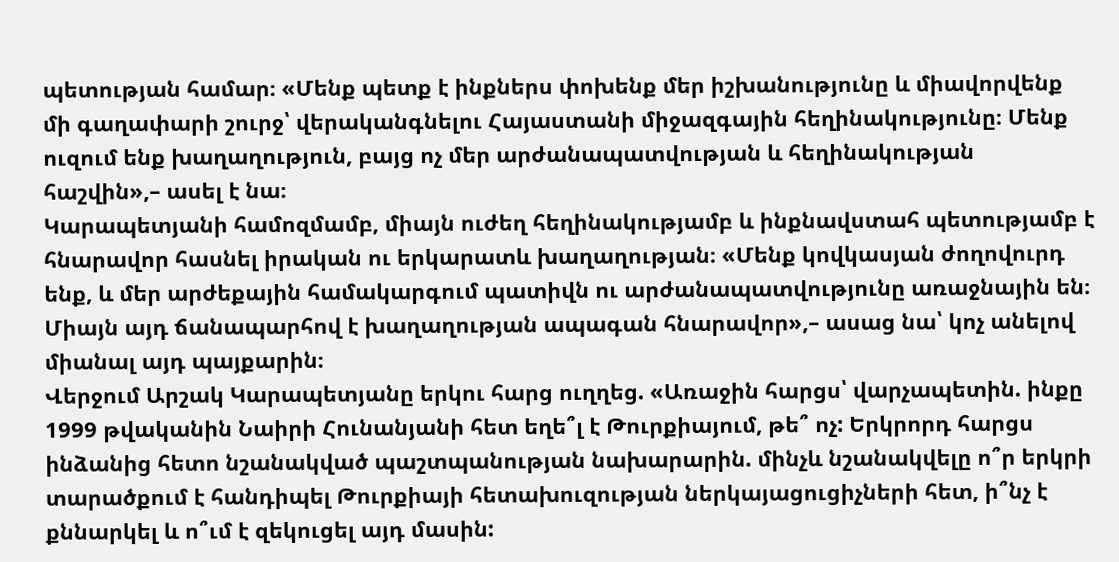պետության համար։ «Մենք պետք է ինքներս փոխենք մեր իշխանությունը և միավորվենք մի գաղափարի շուրջ՝ վերականգնելու Հայաստանի միջազգային հեղինակությունը։ Մենք ուզում ենք խաղաղություն, բայց ոչ մեր արժանապատվության և հեղինակության հաշվին»,– ասել է նա։
Կարապետյանի համոզմամբ, միայն ուժեղ հեղինակությամբ և ինքնավստահ պետությամբ է հնարավոր հասնել իրական ու երկարատև խաղաղության։ «Մենք կովկասյան ժողովուրդ ենք, և մեր արժեքային համակարգում պատիվն ու արժանապատվությունը առաջնային են։ Միայն այդ ճանապարհով է խաղաղության ապագան հնարավոր»,– ասաց նա՝ կոչ անելով միանալ այդ պայքարին։
Վերջում Արշակ Կարապետյանը երկու հարց ուղղեց. «Առաջին հարցս՝ վարչապետին. ինքը 1999 թվականին Նաիրի Հունանյանի հետ եղե՞լ է Թուրքիայում, թե՞ ոչ: Երկրորդ հարցս ինձանից հետո նշանակված պաշտպանության նախարարին. մինչև նշանակվելը ո՞ր երկրի տարածքում է հանդիպել Թուրքիայի հետախուզության ներկայացուցիչների հետ, ի՞նչ է քննարկել և ո՞ւմ է զեկուցել այդ մասին: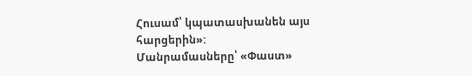Հուսամ՝ կպատասխանեն այս հարցերին»:
Մանրամասները՝ «Փաստ»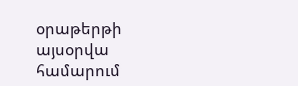օրաթերթի այսօրվա համարում